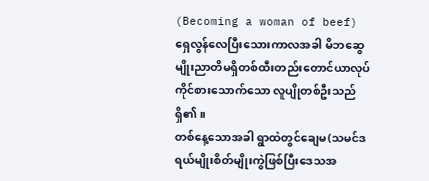(Becoming a woman of beef)
ရှေလွန်လေပြီးသေားကာလအခါ မိဘဆွေမျိုးညာတိမရှိတစ်ထီးတည်းတောင်ယာလုပ်ကိုင်စားသောက်သော လူပျိုတစ်ဦးသည်ရှိ၏။
တစ်နေ့သောအခါ ရွာထဲတွင်ချေမ(သမင်ဒရယ်မျိုးစိတ်မျိုးကွဲဖြစ်ပြီးဒေသအ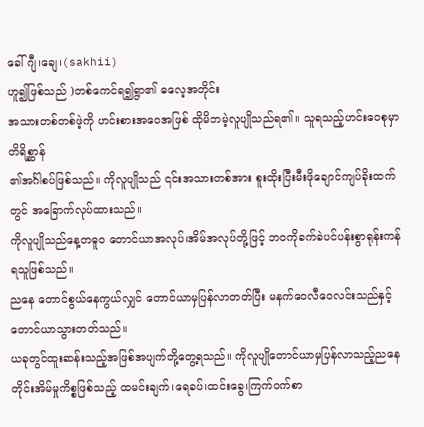ခေါ် ဂျီ၊ချေ၊(sakhii)
ဟူ၍ဖြစ်သည် )တစ်ကေင်ရ၍ရွာ၏ ဓလေ့အတိုင်း
အသားတစ်တစ်ဖဲ့ကို ဟင်းစားအဝေအဖြစ် ထိုမိဘမဲ့လူပျိုသည်ရ၏။ သူရသည့်ဟင်းဝေစုမှာ တိရိစ္ဆာန်
၏အင်္ဂါစပ်ဖြစ်သည်။ ကိုလူပျိုသည် ၎င်းအသားတစ်အား စူးထိုးပြီးမီးဖိုချောင်ကျပ်ခိုးထက်တွင် အခြောက်လုပ်ထားသည်။
ကိုလူပျိုသည်နေ့တဓူဝ တောင်ယာအလုပ်၊အိမ်အလုပ်တို့ဖြင့် ဘဝကိုခက်ခဲပင်ပန်းစွာရုန်းကန်ရသူဖြစ်သည်။
ညနေ တောင်စွယ်နေကွယ်လျှင် တောင်ယာမှပြန်လာတတ်ပြီး မနက်ဝေလီဝေလင်းသည်နှင့်တောင်ယာသွားတတ်သည်။
ယခုတွင်ထူးဆန်းသည့်အဖြစ်အပျက်တို့တွေ့ရသည်။ ကိုလူပျိုတောင်ယာမှပြန်လာသည့်ညနေတိုင်းအိမ်မှုကိစ္စဖြစ်သည့် ထမင်းချက်၊ရေခပ်၊ထင်းခွေ၊ကြက်ဝက်စာ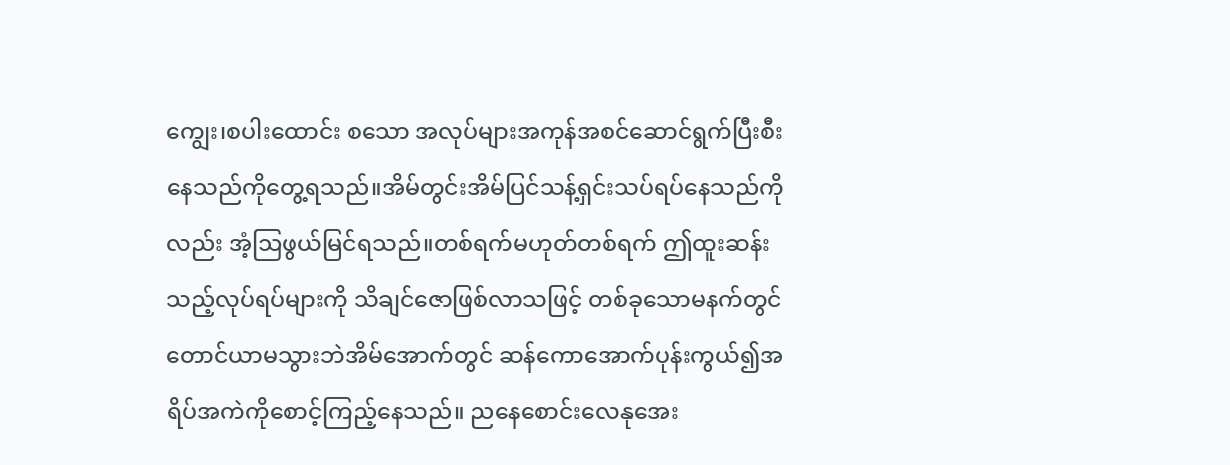ကျွေး၊စပါးထောင်း စသော အလုပ်များအကုန်အစင်ဆောင်ရွက်ပြီးစီးနေသည်ကိုတွေ့ရသည်။အိမ်တွင်းအိမ်ပြင်သန့်ရှင်းသပ်ရပ်နေသည်ကိုလည်း အံ့ဩဖွယ်မြင်ရသည်။တစ်ရက်မဟုတ်တစ်ရက် ဤထူးဆန်းသည့်လုပ်ရပ်များကို သိချင်ဇောဖြစ်လာသဖြင့် တစ်ခုသောမနက်တွင် တောင်ယာမသွားဘဲအိမ်အောက်တွင် ဆန်ကောအောက်ပုန်းကွယ်၍အရိပ်အကဲကိုစောင့်ကြည့်နေသည်။ ညနေစောင်းလေနုအေး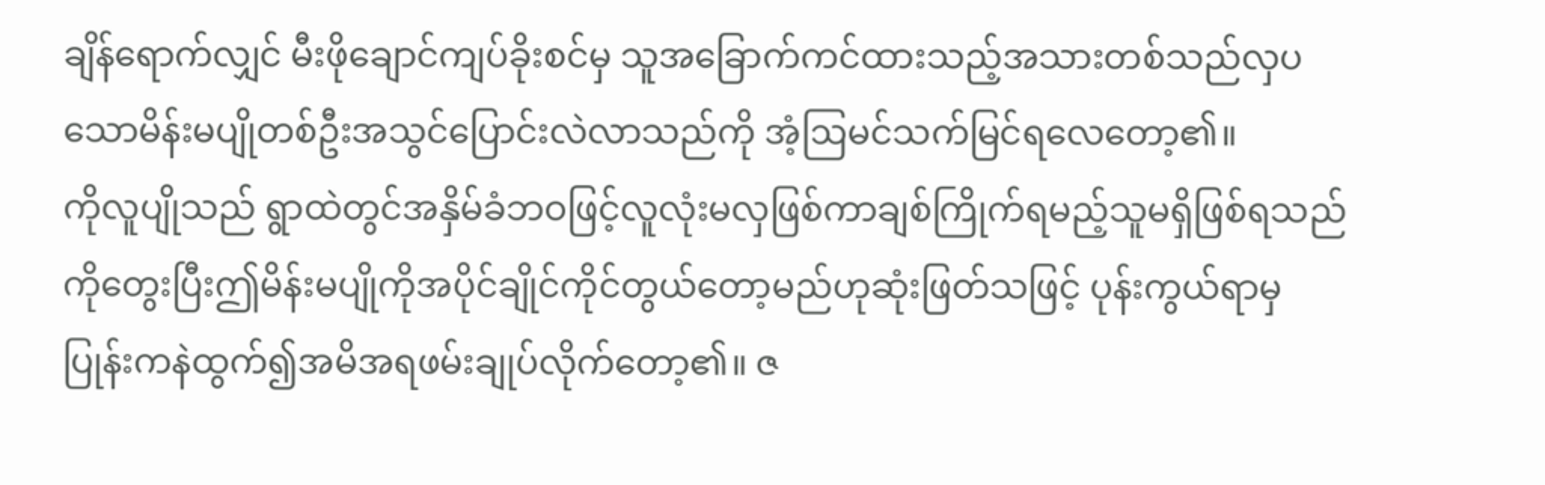ချိန်ရောက်လျှင် မီးဖိုချောင်ကျပ်ခိုးစင်မှ သူအခြောက်ကင်ထားသည့်အသားတစ်သည်လှပသောမိန်းမပျိုတစ်ဦးအသွင်ပြောင်းလဲလာသည်ကို အံ့ဩမင်သက်မြင်ရလေတော့၏။
ကိုလူပျိုသည် ရွာထဲတွင်အနှိမ်ခံဘဝဖြင့်လူလုံးမလှဖြစ်ကာချစ်ကြိုက်ရမည့်သူမရှိဖြစ်ရသည်ကိုတွေးပြီးဤမိန်းမပျိုကိုအပိုင်ချိုင်ကိုင်တွယ်တော့မည်ဟုဆုံးဖြတ်သဖြင့် ပုန်းကွယ်ရာမှပြုန်းကနဲထွက်၍အမိအရဖမ်းချုပ်လိုက်တော့၏။ ဇ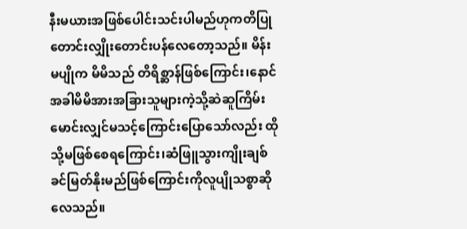နီးမယားအဖြစ်ပေါင်းသင်းပါမည်ဟုကတိပြုတောင်းလျှိုးတောင်းပန်လေတော့သည်။ မိန်းမပျိုက မိမိသည် တိရိစ္ဆာန်ဖြစ်ကြောင်း၊နောင်အခါမိမိအားအခြားသူများကဲ့သို့ဆဲဆူကြိမ်းမောင်းလျှင်မသင့်ကြောင်းပြောသော်လည်း ထိုသို့မဖြစ်စေရကြောင်း၊ဆံဖြူသွားကျိုးချစ်ခင်မြတ်နိုးမည်ဖြစ်ကြောင်းကိုလူပျိုသစ္စာဆိုလေသည်။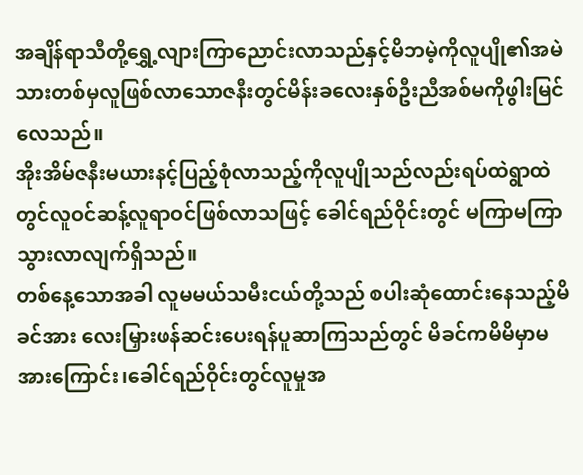အချိန်ရာသီတို့ရွှေ့လျားကြာညောင်းလာသည်နှင့်မိဘမဲ့ကိုလူပျို၏အမဲသားတစ်မှလူဖြစ်လာသောဇနီးတွင်မိန်းခလေးနှစ်ဦးညီအစ်မကိုဖွါးမြင်လေသည်။
အိုးအိမ်ဇနီးမယားနင့်ပြည့်စုံလာသည့်ကိုလူပျိုသည်လည်းရပ်ထဲရွာထဲတွင်လူဝင်ဆန့်လူရာဝင်ဖြစ်လာသဖြင့် ခေါင်ရည်ဝိုင်းတွင် မကြာမကြာသွားလာလျက်ရှိသည်။
တစ်နေ့သောအခါ လူမမယ်သမီးငယ်တို့သည် စပါးဆုံထောင်းနေသည့်မိခင်အား လေးမြှားဖန်ဆင်းပေးရန်ပူဆာကြသည်တွင် မိခင်ကမိမိမှာမအားကြောင်း၊ခေါင်ရည်ဝိုင်းတွင်လူမှုအ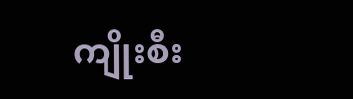ကျိုးစီး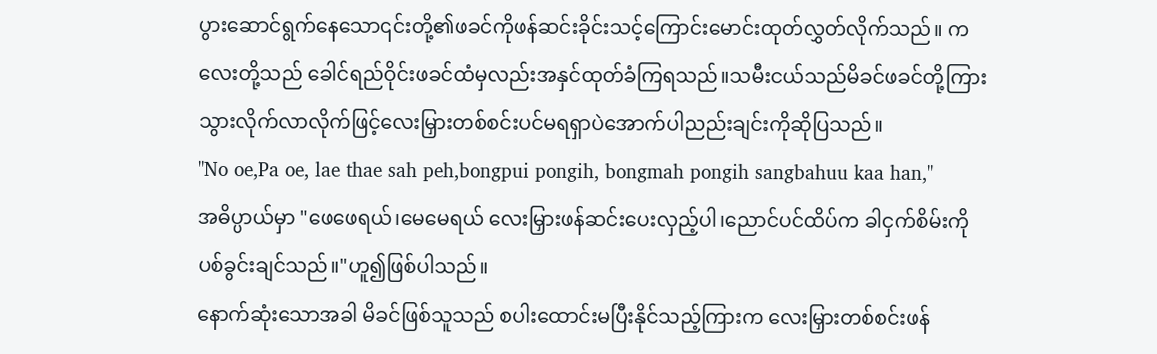ပွားဆောင်ရွက်နေသော၎င်းတို့၏ဖခင်ကိုဖန်ဆင်းခိုင်းသင့်ကြောင်းမောင်းထုတ်လွှတ်လိုက်သည်။ ကလေးတို့သည် ခေါင်ရည်ဝိုင်းဖခင်ထံမှလည်းအနှင်ထုတ်ခံကြရသည်။သမီးငယ်သည်မိခင်ဖခင်တို့ကြား သွားလိုက်လာလိုက်ဖြင့်လေးမြှားတစ်စင်းပင်မရရှာပဲအောက်ပါညည်းချင်းကိုဆိုပြသည်။
"No oe,Pa oe, lae thae sah peh,bongpui pongih, bongmah pongih sangbahuu kaa han,"
အဓိပ္ပာယ်မှာ "ဖေဖေရယ်၊မေမေရယ် လေးမြှားဖန်ဆင်းပေးလှည့်ပါ၊ညောင်ပင်ထိပ်က ခါငှက်စိမ်းကိုပစ်ခွင်းချင်သည်။"ဟူ၍ဖြစ်ပါသည်။
နောက်ဆုံးသောအခါ မိခင်ဖြစ်သူသည် စပါးထောင်းမပြီးနိုင်သည့်ကြားက လေးမြှားတစ်စင်းဖန်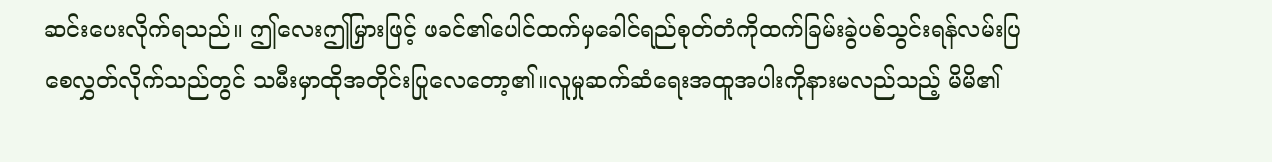ဆင်းပေးလိုက်ရသည်။ ဤလေးဤမြှားဖြင့် ဖခင်၏ပေါင်ထက်မှခေါင်ရည်စုတ်တံကိုထက်ခြမ်းခွဲပစ်သွင်းရန်လမ်းပြစေလွှတ်လိုက်သည်တွင် သမီးမှာထိုအတိုင်းပြုလေတော့၏။လူမှုဆက်ဆံရေးအထူအပါးကိုနားမလည်သည့် မိမိ၏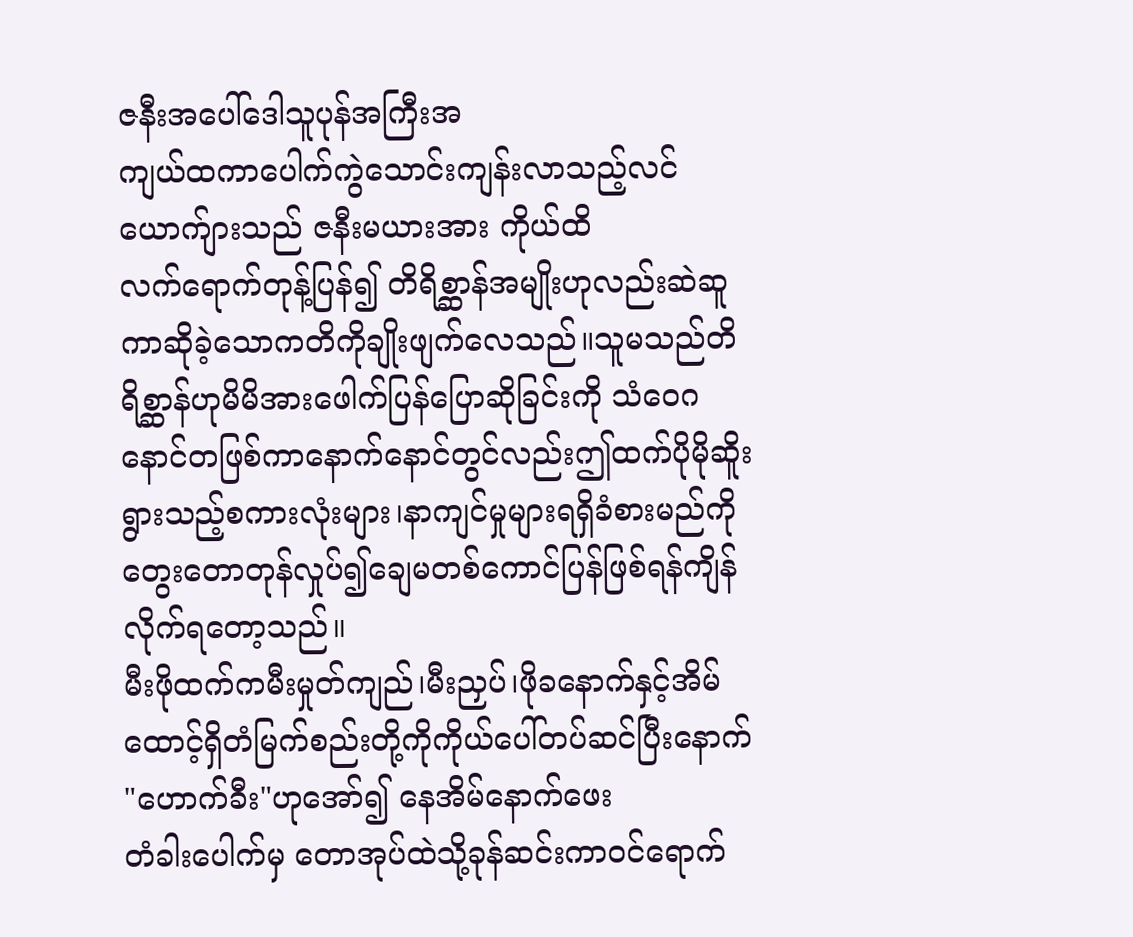ဇနီးအပေါ်ဒေါသူပုန်အကြီးအ
ကျယ်ထကာပေါက်ကွဲသောင်းကျန်းလာသည့်လင်ယောက်ျားသည် ဇနီးမယားအား ကိုယ်ထိ
လက်ရောက်တုန့်ပြန်၍ တိရိစ္ဆာန်အမျိုးဟုလည်းဆဲဆူကာဆိုခဲ့သောကတိကိုချိုးဖျက်လေသည်။သူမသည်တိရိစ္ဆာန်ဟုမိမိအားဖေါက်ပြန်ပြောဆိုခြင်းကို သံဝေဂနောင်တဖြစ်ကာနောက်နောင်တွင်လည်းဤထက်ပိုမိုဆိူးရွားသည့်စကားလုံးများ၊နာကျင်မှုများရရှိခံစားမည်ကိုတွေးတောတုန်လှုပ်၍ချေမတစ်ကောင်ပြန်ဖြစ်ရန်ကျိန်လိုက်ရတော့သည်။
မီးဖိုထက်ကမီးမှုတ်ကျည်၊မီးညှပ်၊ဖိုခနောက်နှင့်အိမ်ထောင့်ရှိတံမြက်စည်းတို့ကိုကိုယ်ပေါ်တပ်ဆင်ပြီးနောက် "ဟောက်ခီး"ဟုအော်၍ နေအိမ်နောက်ဖေး
တံခါးပေါက်မှ တောအုပ်ထဲသို့ခုန်ဆင်းကာဝင်ရောက်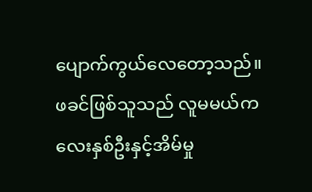ပျောက်ကွယ်လေတော့သည်။
ဖခင်ဖြစ်သူသည် လူမမယ်ကလေးနှစ်ဦးနှင့်အိမ်မှု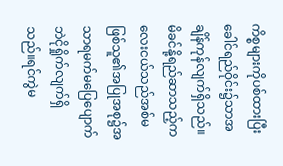ကိစ္စများကိုပစ်ထားပြီးခေါင်ရည်ဝိုင်း၌သာအချိန်ကုန်လျက်ရှိသည်။
မိခင်နို့ရည်ဆာသည့်ကလေးငယ်သည်အစ်မဖြစ်သူ၏အပြုအစု၌အသာရမက်မပြေပျောက်ဘဲငိုရှိုက်လျက်ရှိသည်။ရင်ကွဲမ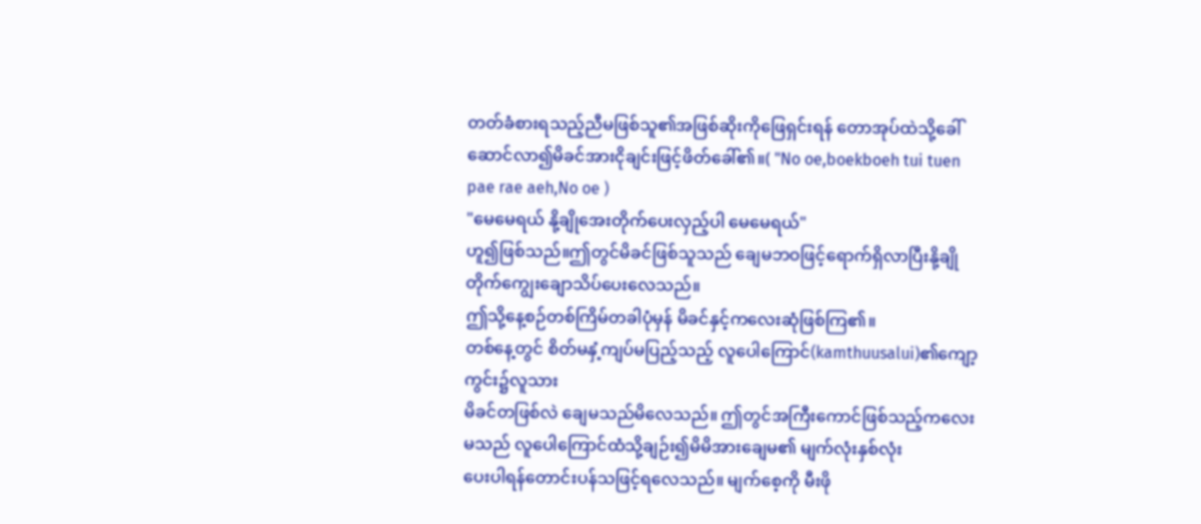တတ်ခံစားရသည့်ညီမဖြစ်သူ၏အဖြစ်ဆိုးကိုဖြေရှင်းရန် တောအုပ်ထဲသို့ခေါ်ဆောင်လာ၍မိခင်အားငိုချင်းဖြင့်ဖိတ်ခေါ်၏။( "No oe,boekboeh tui tuen pae rae aeh,No oe )
"မေမေရယ် နို့ချိုအေးတိုက်ပေးလှည့်ပါ မေမေရယ်"
ဟူ၍ဖြစ်သည်။ဤတွင်မိခင်ဖြစ်သူသည် ချေမဘဝဖြင့်ရောက်ရှိလာပြီးနို့ချိုတိုက်ကျွေးချောသိပ်ပေးလေသည်။
ဤသို့နေ့စဉ်တစ်ကြိမ်တခါပုံမှန် မိခင်နှင့်ကလေးဆုံဖြစ်ကြ၏။
တစ်နေ့တွင် စိတ်မနှံ့ကျပ်မပြည့်သည့် လူပေါကြောင်(kamthuusalui)၏ကျော့ကွင်း၌လူသား
မိခင်တဖြစ်လဲ ချေမသည်မိလေသည်။ ဤတွင်အကြီးကောင်ဖြစ်သည့်ကလေးမသည် လူပေါကြောင်ထံသို့ချဉ်း၍မိမိအားချေမ၏ မျက်လုံးနှစ်လုံး
ပေးပါရန်တောင်းပန်သဖြင့်ရလေသည်။ မျက်စေ့ကို မီးဖို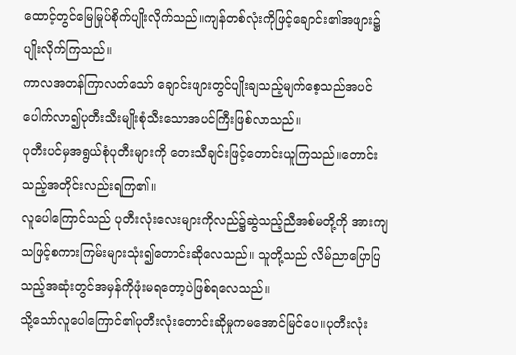ထောင့်တွင်မြေမြုပ်စိုက်ပျိုးလိုက်သည်။ကျန်တစ်လုံးကိုဖြင့်ချောင်း၏အဖျား၌ ပျိုးလိုက်ကြသည်။
ကာလအတန်ကြာလတ်သော် ချောင်းဖျားတွင်ပျိုးချသည့်မျက်စေ့သည်အပင်ပေါက်လာ၍ပုတီးသီးမျိုးစုံသီးသောအပင်ကြီးဖြစ်လာသည်။
ပုတီးပင်မှအရွယ်စုံပုတီးများကို တေးသီချင်းဖြင့်တောင်းယူကြသည်။တောင်းသည့်အတိုင်းလည်းရကြ၏။
လူပေါကြောင်သည် ပုတီးလုံးလေးများကိုလည်၌ဆွဲသည့်ညီအစ်မတို့ကို အားကျသဖြင့်စကားကြမ်းများသုံး၍တောင်းဆိုလေသည်။ သူတို့သည် လိမ်ညာပြောပြသည့်အဆုံးတွင်အမှန်ကိုဖုံးမရတော့ပဲဖြစ်ရလေသည်။
သို့သော်လူပေါကြောင်၏ပုတီးလုံးတောင်းဆိုမှုကမအောင်မြင်ပေ။ပုတီးလုံး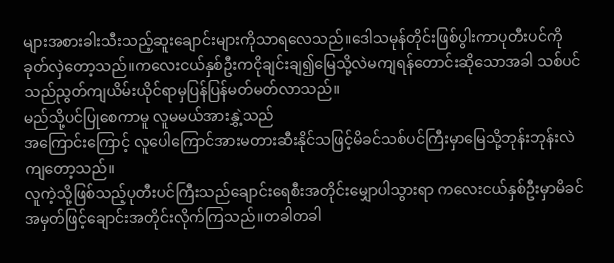များအစားခါးသီးသည့်ဆူးချောင်းများကိုသာရလေသည်။ဒေါသမုန်တိုင်းဖြစ်ပွါးကာပုတီးပင်ကိုခုတ်လှဲတော့သည်။ကလေးငယ်နှစ်ဦးကငိုချင်းချ၍မြေသို့လဲမကျရန်တောင်းဆိုသောအခါ သစ်ပင်သည်ညွတ်ကျယိမ်းယိုင်ရာမှပြန်ပြန်မတ်မတ်လာသည်။
မည်သို့ပင်ပြုစေကာမူ လူမမယ်အားနွှဲ့သည်
အကြောင်းကြောင့် လူပေါကြောင်အားမတားဆီးနိုင်သဖြင့်မိခင်သစ်ပင်ကြီးမှာမြေသို့ဘုန်းဘုန်းလဲကျတော့သည်။
လူကဲ့သို့ဖြစ်သည့်ပုတီးပင်ကြီးသည်ချောင်းရေစီးအတိုင်းမျှောပါသွားရာ ကလေးငယ်နှစ်ဦးမှာမိခင်အမှတ်ဖြင့်ချောင်းအတိုင်းလိုက်ကြသည်။တခါတခါ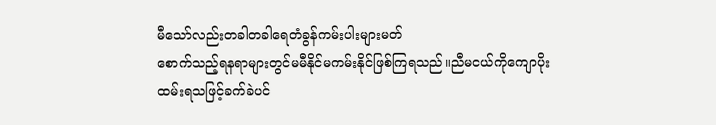မီသော်လည်းတခါတခါရေတံခွန်ကမ်းပါးများမတ်
စောက်သည့်ရနရာများတွင်မမီနိုင်မကမ်းနိုင်ဖြစ်ကြရသည်။ညီမငယ်ကိုကျောပိုးထမ်းရသဖြင့်ခက်ခဲပင်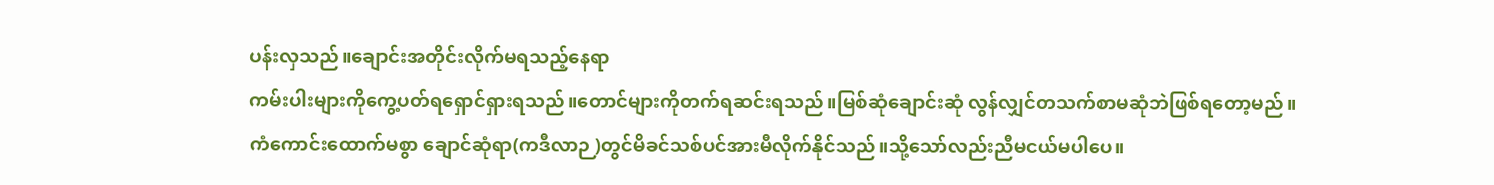ပန်းလှသည်။ချောင်းအတိုင်းလိုက်မရသည့်နေရာ
ကမ်းပါးများကိုကွေ့ပတ်ရရှောင်ရှားရသည်။တောင်များကိုတက်ရဆင်းရသည်။မြစ်ဆုံချောင်းဆုံ လွန်လျှင်တသက်စာမဆုံဘဲဖြစ်ရတော့မည်။
ကံကောင်းထောက်မစွာ ချောင်ဆုံရာ(ကဒီလာဉ )တွင်မိခင်သစ်ပင်အားမီလိုက်နိုင်သည်။သို့သော်လည်းညီမငယ်မပါပေ။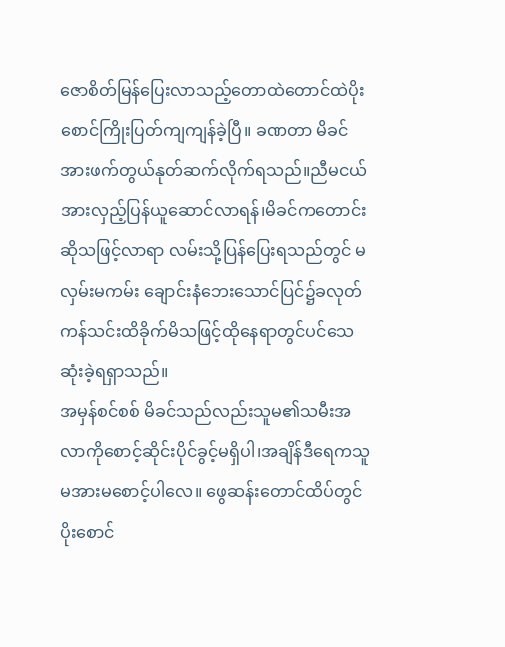ဇောစိတ်မြန်ပြေးလာသည့်တောထဲတောင်ထဲပိုးစောင်ကြိုးပြတ်ကျကျန်ခဲ့ပြီ။ ခဏတာ မိခင်အားဖက်တွယ်နုတ်ဆက်လိုက်ရသည်။ညီမငယ်အားလှည့်ပြန်ယူဆောင်လာရန်၊မိခင်ကတောင်းဆိုသဖြင့်လာရာ လမ်းသို့ပြန်ပြေးရသည်တွင် မလှမ်းမကမ်း ချောင်းနံဘေးသောင်ပြင်၌ခလုတ်ကန်သင်းထိခိုက်မိသဖြင့်ထိုနေရာတွင်ပင်သေဆုံးခဲ့ရရှာသည်။
အမှန်စင်စစ် မိခင်သည်လည်းသူမ၏သမီးအလာကိုစောင့်ဆိုင်းပိုင်ခွင့်မရှိပါ၊အချိန်ဒီရေကသူမအားမစောင့်ပါလေ။ ဖွေဆန်းတောင်ထိပ်တွင်ပိုးစောင်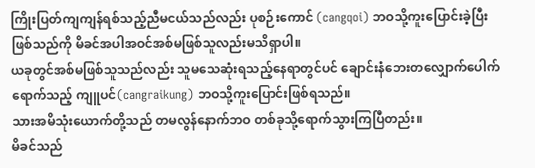ကြိုးပြတ်ကျကျန်ရစ်သည့်ညီမငယ်သည်လည်း ပုစဉ်းကောင် (cangqoi) ဘဝသို့ကူးပြောင်းခဲ့ပြီး
ဖြစ်သည်ကို မိခင်အပါအဝင်အစ်မဖြစ်သူလည်းမသိရှာပါ။
ယခုတွင်အစ်မဖြစ်သူသည်လည်း သူမသေဆုံးရသည့်နေရာတွင်ပင် ချောင်းနံဘေးတလျှောက်ပေါက်ရောက်သည့် ကျူပင်(cangraikung) ဘဝသို့ကူးပြောင်းဖြစ်ရသည်။
သားအမိသုံးယောက်တို့သည် တမလွန်နောက်ဘဝ တစ်ခုသို့ရောက်သွားကြပြီတည်း။
မိခင်သည်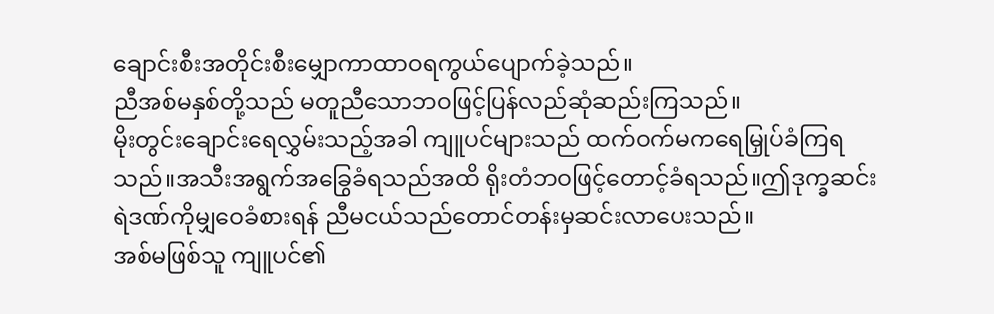ချောင်းစီးအတိုင်းစီးမျှောကာထာဝရကွယ်ပျောက်ခဲ့သည်။
ညီအစ်မနှစ်တို့သည် မတူညီသောဘဝဖြင့်ပြန်လည်ဆုံဆည်းကြသည်။
မိုးတွင်းချောင်းရေလွှမ်းသည့်အခါ ကျူပင်များသည် ထက်ဝက်မကရေမြှုပ်ခံကြရသည်။အသီးအရွက်အခြွေခံရသည်အထိ ရိုးတံဘဝဖြင့်တောင့်ခံရသည်။ဤဒုက္ခဆင်းရဲဒဏ်ကိုမျှဝေခံစားရန် ညီမငယ်သည်တောင်တန်းမှဆင်းလာပေးသည်။
အစ်မဖြစ်သူ ကျူပင်၏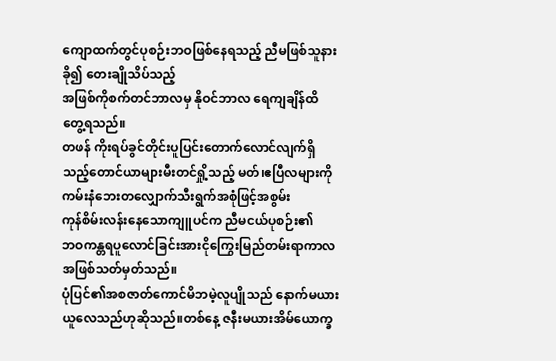ကျောထက်တွင်ပုစဉ်းဘဝဖြစ်နေရသည့် ညီမဖြစ်သူနားခို၍ တေးချိုသိပ်သည့်
အဖြစ်ကိုစက်တင်ဘာလမှ နိုဝင်ဘာလ ရေကျချိန်ထိ တွေ့ရသည်။
တဖန် ကိုးရပ်ခွင်တိုင်းပူပြင်းတောက်လောင်လျက်ရှိသည့်တောင်ယာများမီးတင်ရှို့သည့် မတ်၊ဧပြီလများကိုကမ်းနံဘေးတလျှောက်သီးရွက်အစုံဖြင့်အစွမ်း
ကုန်စိမ်းလန်းနေသောကျူပင်က ညီမငယ်ပုစဉ်း၏
ဘဝကန္တရပူလောင်ခြင်းအားငိုကြွေးမြည်တမ်းရာကာလအဖြစ်သတ်မှတ်သည်။
ပုံပြင်၏အစဇာတ်ကောင်မိဘမဲ့လူပျိုသည် နောက်မယားယူလေသည်ဟုဆိုသည်။တစ်နေ့ ဇနီးမယားအိမ်ယောက္ခ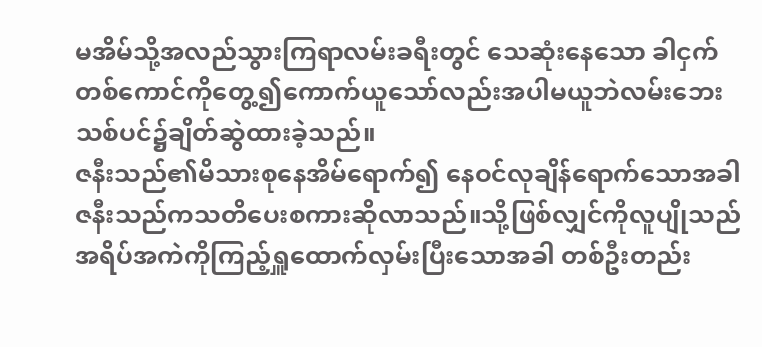မအိမ်သို့အလည်သွားကြရာလမ်းခရီးတွင် သေဆုံးနေသော ခါငှက်တစ်ကောင်ကိုတွေ့၍ကောက်ယူသော်လည်းအပါမယူဘဲလမ်းဘေးသစ်ပင်၌ချိတ်ဆွဲထားခဲ့သည်။
ဇနီးသည်၏မိသားစုနေအိမ်ရောက်၍ နေဝင်လုချိန်ရောက်သောအခါ ဇနီးသည်ကသတိပေးစကားဆိုလာသည်။သို့ဖြစ်လျှင်ကိုလူပျိုသည် အရိပ်အကဲကိုကြည့်ရှူထောက်လှမ်းပြီးသောအခါ တစ်ဦးတည်း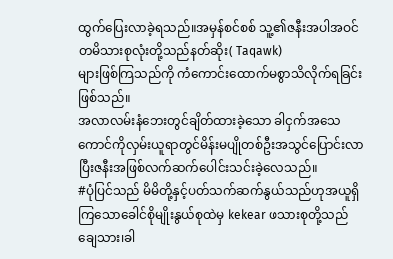ထွက်ပြေးလာခဲ့ရသည်။အမှန်စင်စစ် သူ့၏ဇနီးအပါအဝင်တမိသားစုလုံးတို့သည်နတ်ဆိုး( Taqawk)
များဖြစ်ကြသည်ကို ကံကောင်းထောက်မစွာသိလိုက်ရခြင်းဖြစ်သည်။
အလာလမ်းနံဘေးတွင်ချိတ်ထားခဲ့သော ခါငှက်အသေကောင်ကိုလှမ်းယူရာတွင်မိန်းမပျိုတစ်ဦးအသွင်ပြောင်းလာပြီးဇနီးအဖြစ်လက်ဆက်ပေါင်းသင်းခဲ့လေသည်။
#ပုံပြင်သည် မိမိတို့နှင့်ပတ်သက်ဆက်နွယ်သည်ဟုအယူရှိကြသောခေါင်စိုမျိုးနွယ်စုထဲမှ kekear ဖသားစုတို့သည် ချေသား၊ခါ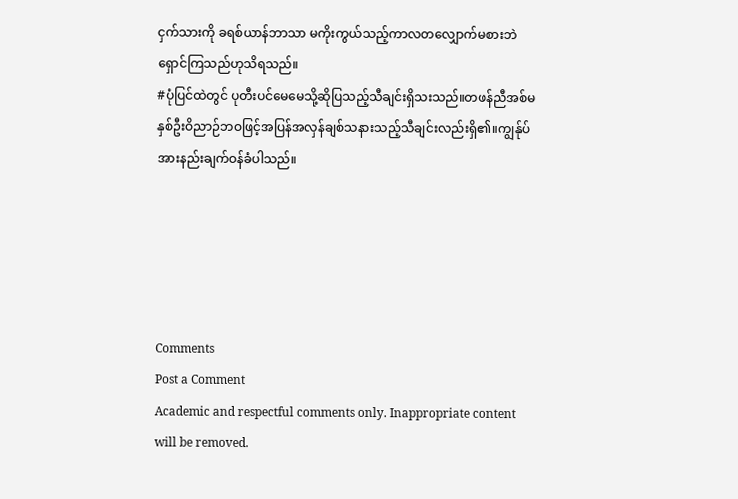ငှက်သားကို ခရစ်ယာန်ဘာသာ မကိုးကွယ်သည့်ကာလတလျှောက်မစားဘဲရှောင်ကြသည်ဟုသိရသည်။
#ပုံပြင်ထဲတွင် ပုတီးပင်မေမေသို့ဆိုပြသည့်သီချင်းရှိသးသည်။တဖန်ညီအစ်မနှစ်ဦးဝိညာဉ်ဘဝဖြင့်အပြန်အလှန်ချစ်သနားသည့်သီချင်းလည်းရှိ၏။ကျွန်ုပ်အားနည်းချက်ဝန်ခံပါသည်။





Comments
Post a Comment
Academic and respectful comments only. Inappropriate content will be removed.